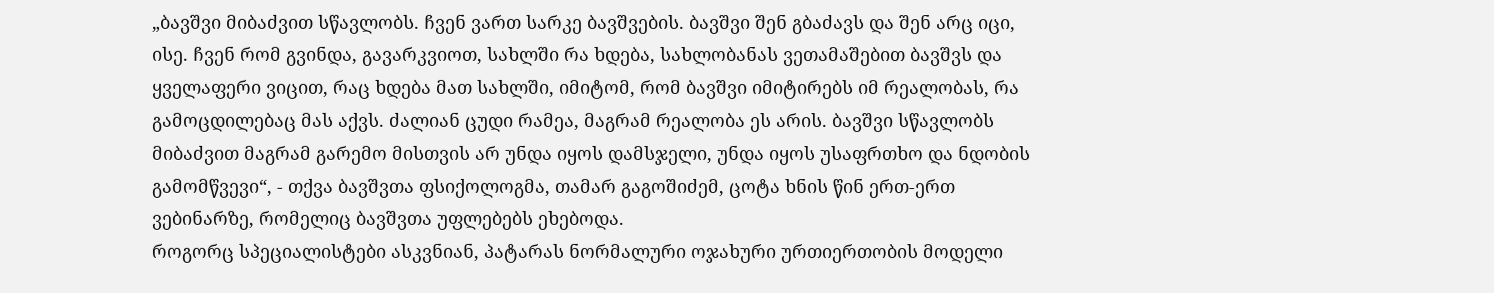„ბავშვი მიბაძვით სწავლობს. ჩვენ ვართ სარკე ბავშვების. ბავშვი შენ გბაძავს და შენ არც იცი, ისე. ჩვენ რომ გვინდა, გავარკვიოთ, სახლში რა ხდება, სახლობანას ვეთამაშებით ბავშვს და ყველაფერი ვიცით, რაც ხდება მათ სახლში, იმიტომ, რომ ბავშვი იმიტირებს იმ რეალობას, რა გამოცდილებაც მას აქვს. ძალიან ცუდი რამეა, მაგრამ რეალობა ეს არის. ბავშვი სწავლობს მიბაძვით მაგრამ გარემო მისთვის არ უნდა იყოს დამსჯელი, უნდა იყოს უსაფრთხო და ნდობის გამომწვევი“, - თქვა ბავშვთა ფსიქოლოგმა, თამარ გაგოშიძემ, ცოტა ხნის წინ ერთ-ერთ ვებინარზე, რომელიც ბავშვთა უფლებებს ეხებოდა.
როგორც სპეციალისტები ასკვნიან, პატარას ნორმალური ოჯახური ურთიერთობის მოდელი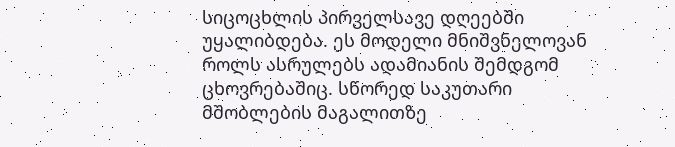სიცოცხლის პირველსავე დღეებში უყალიბდება. ეს მოდელი მნიშვნელოვან როლს ასრულებს ადამიანის შემდგომ ცხოვრებაშიც. სწორედ საკუთარი მშობლების მაგალითზე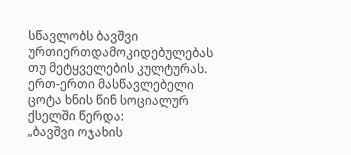სწავლობს ბავშვი ურთიერთდამოკიდებულებას თუ მეტყველების კულტურას.
ერთ-ერთი მასწავლებელი ცოტა ხნის წინ სოციალურ ქსელში წერდა:
„ბავშვი ოჯახის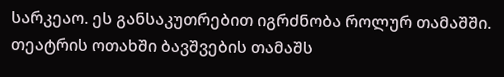სარკეაო. ეს განსაკუთრებით იგრძნობა როლურ თამაშში. თეატრის ოთახში ბავშვების თამაშს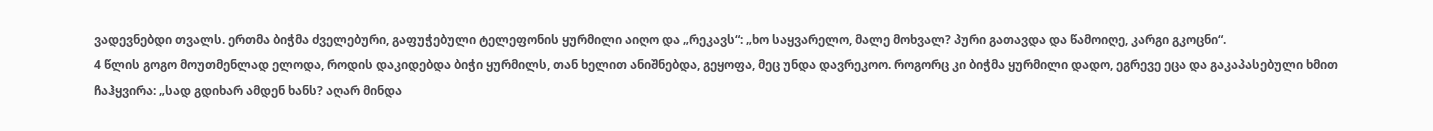ვადევნებდი თვალს. ერთმა ბიჭმა ძველებური, გაფუჭებული ტელეფონის ყურმილი აიღო და „რეკავს“: „ხო საყვარელო, მალე მოხვალ? პური გათავდა და წამოიღე, კარგი გკოცნი“.
4 წლის გოგო მოუთმენლად ელოდა, როდის დაკიდებდა ბიჭი ყურმილს, თან ხელით ანიშნებდა, გეყოფა, მეც უნდა დავრეკოო. როგორც კი ბიჭმა ყურმილი დადო, ეგრევე ეცა და გაკაპასებული ხმით ჩაჰყვირა: „სად გდიხარ ამდენ ხანს? აღარ მინდა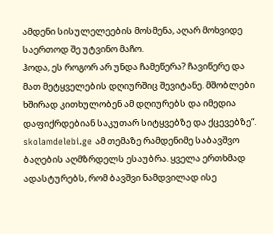ამდენი სისულელეების მოსმენა, აღარ მოხვიდე საერთოდ შე უტვინო მაჩო.
ჰოდა, ეს როგორ არ უნდა ჩამეწერა? ჩავიწერე და მათ მეტყველების დღიურშიც შევიტანე. მშობლები ხშირად კითხულობენ ამ დღიურებს და იმედია დაფიქრდებიან საკუთარ სიტყვებზე და ქცევებზე“.
skolamdelebi.ge ამ თემაზე რამდენიმე საბავშვო ბაღების აღმზრდელს ესაუბრა. ყველა ერთხმად ადასტურებს, რომ ბავშვი ნამდვილად ისე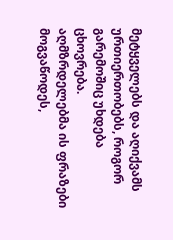მეტყველებს და აღიქვამს ურთიერთობებს, როგორ გარემოშიც უხდება ცხოვრება.
აღმზრდელებმა ის ფრაზები მოგვაწოდეს,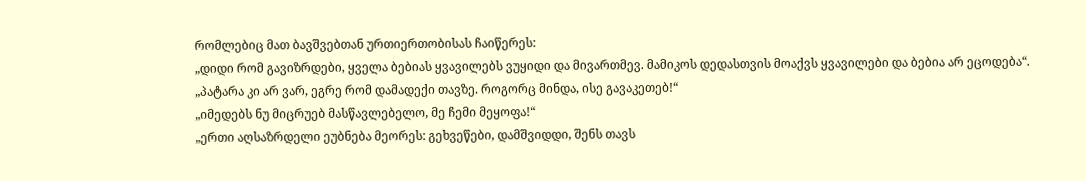რომლებიც მათ ბავშვებთან ურთიერთობისას ჩაიწერეს:
„დიდი რომ გავიზრდები, ყველა ბებიას ყვავილებს ვუყიდი და მივართმევ. მამიკოს დედასთვის მოაქვს ყვავილები და ბებია არ ეცოდება“.
„პატარა კი არ ვარ, ეგრე რომ დამადექი თავზე. როგორც მინდა, ისე გავაკეთებ!“
„იმედებს ნუ მიცრუებ მასწავლებელო, მე ჩემი მეყოფა!“
„ერთი აღსაზრდელი ეუბნება მეორეს: გეხვეწები, დამშვიდდი, შენს თავს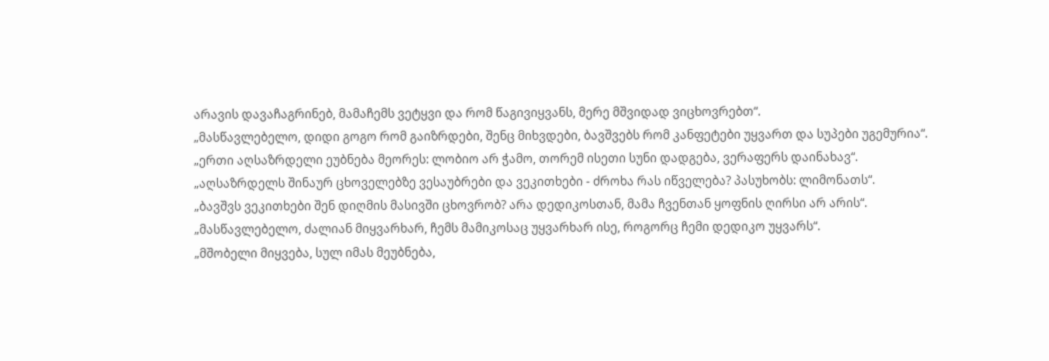არავის დავაჩაგრინებ, მამაჩემს ვეტყვი და რომ წაგივიყვანს, მერე მშვიდად ვიცხოვრებთ“.
„მასწავლებელო, დიდი გოგო რომ გაიზრდები, შენც მიხვდები, ბავშვებს რომ კანფეტები უყვართ და სუპები უგემურია“.
„ერთი აღსაზრდელი ეუბნება მეორეს: ლობიო არ ჭამო, თორემ ისეთი სუნი დადგება, ვერაფერს დაინახავ“.
„აღსაზრდელს შინაურ ცხოველებზე ვესაუბრები და ვეკითხები - ძროხა რას იწველება? პასუხობს: ლიმონათს“.
„ბავშვს ვეკითხები შენ დიღმის მასივში ცხოვრობ? არა დედიკოსთან, მამა ჩვენთან ყოფნის ღირსი არ არის“.
„მასწავლებელო, ძალიან მიყვარხარ, ჩემს მამიკოსაც უყვარხარ ისე, როგორც ჩემი დედიკო უყვარს“.
„მშობელი მიყვება, სულ იმას მეუბნება,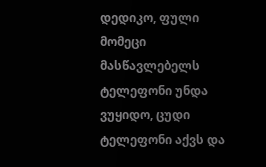დედიკო, ფული მომეცი მასწავლებელს ტელეფონი უნდა ვუყიდო, ცუდი ტელეფონი აქვს და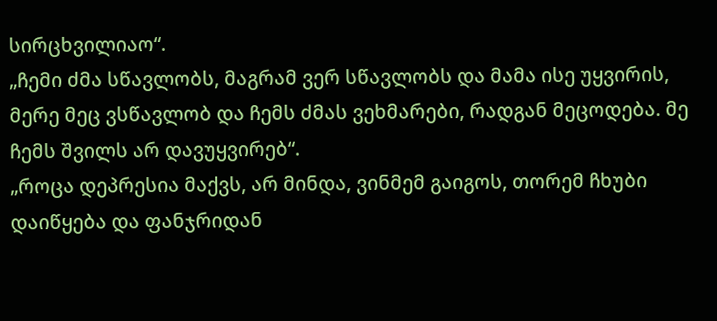სირცხვილიაო“.
„ჩემი ძმა სწავლობს, მაგრამ ვერ სწავლობს და მამა ისე უყვირის, მერე მეც ვსწავლობ და ჩემს ძმას ვეხმარები, რადგან მეცოდება. მე ჩემს შვილს არ დავუყვირებ“.
„როცა დეპრესია მაქვს, არ მინდა, ვინმემ გაიგოს, თორემ ჩხუბი დაიწყება და ფანჯრიდან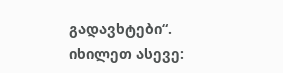გადავხტები“.
იხილეთ ასევე: